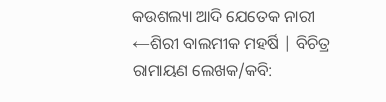କଉଶଲ୍ୟା ଆଦି ଯେତେକ ନାରୀ
←ଶିରୀ ବାଲମୀକ ମହର୍ଷି | ବିଚିତ୍ର ରାମାୟଣ ଲେଖକ/କବି: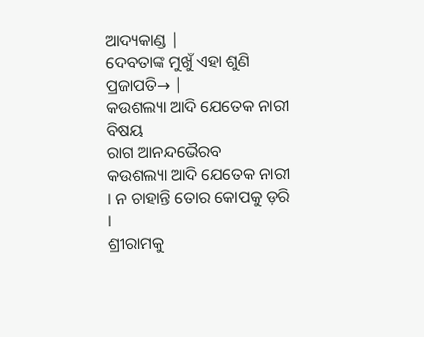ଆଦ୍ୟକାଣ୍ଡ |
ଦେବତାଙ୍କ ମୁଖୁଁ ଏହା ଶୁଣି ପ୍ରଜାପତି→ |
କଉଶଲ୍ୟା ଆଦି ଯେତେକ ନାରୀ
ବିଷୟ
ରାଗ ଆନନ୍ଦଭୈରବ
କଉଶଲ୍ୟା ଆଦି ଯେତେକ ନାରୀ । ନ ଚାହାନ୍ତି ତୋର କୋପକୁ ଡ଼ରି ।
ଶ୍ରୀରାମକୁ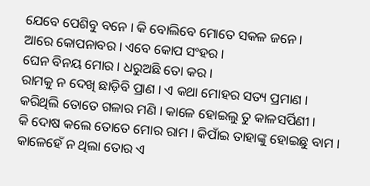ଯେବେ ପେଶିବୁ ବନେ । କି ବୋଲିବେ ମୋତେ ସକଳ ଜନେ ।
ଆରେ କୋପନାବର । ଏବେ କୋପ ସଂହର ।
ଘେନ ବିନୟ ମୋର । ଧରୁଅଛି ତୋ କର ।
ରାମକୁ ନ ଦେଖି ଛାଡ଼ିବି ପ୍ରାଣ । ଏ କଥା ମୋହର ସତ୍ୟ ପ୍ରମାଣ ।
କରିଥିଲି ତୋତେ ଗଳାର ମଣି । କାଳେ ହୋଇଲୁ ତୁ କାଳସର୍ପିଣୀ ।
କି ଦୋଷ କଲେ ତୋତେ ମୋର ରାମ । କିପାଁଇ ତାହାଙ୍କୁ ହୋଇଛୁ ବାମ ।
କାଳେହେଁ ନ ଥିଲା ତୋର ଏ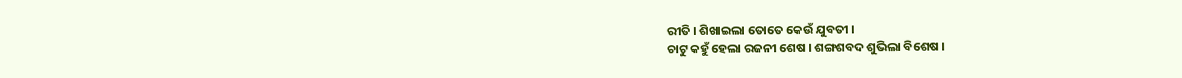ରୀତି । ଶିଖାଇଲା ତୋତେ କେଉଁ ଯୁବତୀ ।
ଚାଟୁ କହୁଁ ହେଲା ରଜନୀ ଶେଷ । ଶଙ୍ଗଶବଦ ଶୁଭିଲା ବିଶେଷ ।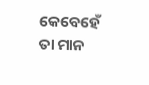କେବେହେଁ ତା ମାନ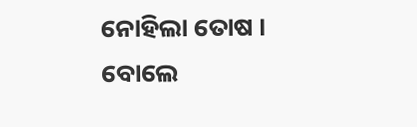ନୋହିଲା ତୋଷ । ବୋଲେ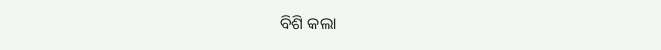ବିଶି କଲା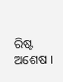ରିଷ୍ଟ ଅଶେଷ ।